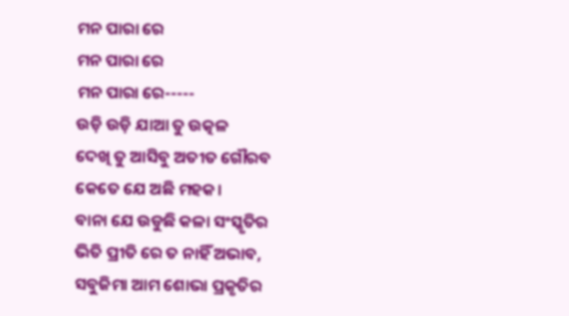ମନ ପାରା ରେ
ମନ ପାରା ରେ
ମନ ପାରା ରେ-----
ଉଡ଼ି ଉଡ଼ି ଯାଆ ତୁ ଉତ୍କଳ
ଦେଖି ତୁ ଆସିବୁ ଅତୀତ ଗୌରବ
କେତେ ଯେ ଅଛି ମହକ।
ବାନା ଯେ ଉଡୁଛି କଳା ସଂସ୍କୃତିର
ଭିତି ପ୍ରୀତି ରେ ତ ନାହିଁ ଅଭାବ,
ସବୁଜିମା ଆମ ଶୋଭା ପ୍ରକୃତିର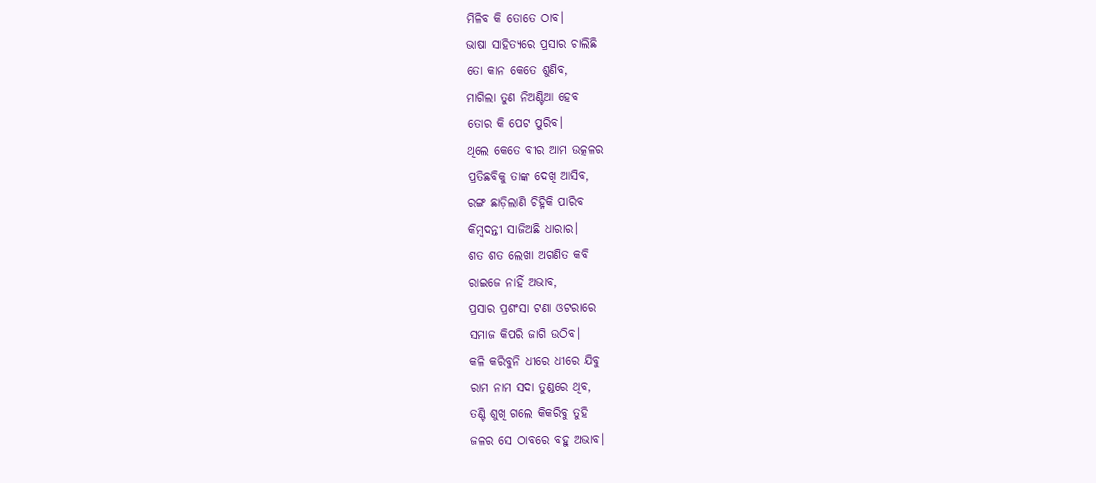ମିଳିବ କି ତୋତେ ଠାବ।
ଭାଷା ସାହିତ୍ୟରେ ପ୍ରସାର ଚାଲିଛି
ତୋ କାନ କେତେ ଶୁଣିବ,
ମାଗିଲା ତୁଣ ନିଅଣ୍ଟିଆ ହେବ
ତୋର କି ପେଟ ପୁରିବ।
ଥିଲେ କେତେ ବୀର ଆମ ଉତ୍କଳର
ପ୍ରତିଛବିକୁ ତାଙ୍କ ଦେଖି ଆସିବ,
ରଙ୍ଗ ଛାଡ଼ିଲାଣି ଚିହ୍ନିକି ପାରିବ
କିମ୍ବଦନ୍ତୀ ସାଜିଅଛି ଧାରାର।
ଶତ ଶତ ଲେଖା ଅଗଣିତ କବି
ରାଇଜେ ନାହିଁ ଅଭାବ,
ପ୍ରସାର ପ୍ରଶଂସା ଟଣା ଓଟରାରେ
ସମାଜ କିପରି ଜାଗି ଉଠିବ।
କଳି କରିବୁନି ଧୀରେ ଧୀରେ ଯିବୁ
ରାମ ନାମ ସଦା ତୁଣ୍ଡରେ ଥିବ,
ତଣ୍ଟି ଶୁଖି ଗଲେ କିକରିବୁ ତୁହି
ଜଳର ସେ ଠାବରେ ବହୁ ଅଭାବ।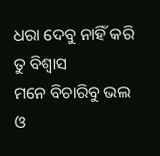ଧରା ଦେବୁ ନାହିଁ କରି ତୁ ବିଶ୍ୱାସ
ମନେ ବିଚାରିବୁ ଭଲ ଓ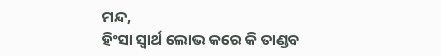ମନ୍ଦ,
ହିଂସା ସ୍ୱାର୍ଥ ଲୋଭ କରେ କି ତାଣ୍ଡବ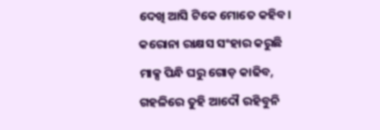ଦେଖି ଆସି ଟିକେ ମୋତେ କହିବ।
କରୋନା ରାକ୍ଷସ ସଂହାର କରୁଛି
ମାକ୍ସ ପିନ୍ଧି ଘରୁ ଗୋଡ଼ କାଢିବ,
ଗହଳିରେ ତୁହି ଆଦୌ ରହିବୁନି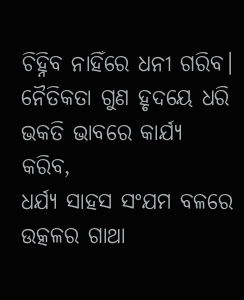ଚିହ୍ନିବ ନାହିଁରେ ଧନୀ ଗରିବ।
ନୈତିକତା ଗୁଣ ହୃଦୟେ ଧରି
ଭକତି ଭାବରେ କାର୍ଯ୍ୟ କରିବ,
ଧର୍ଯ୍ୟ ସାହସ ସଂଯମ ବଳରେ
ଉତ୍କଳର ଗାଥା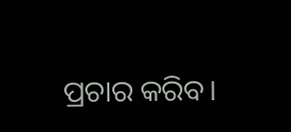ପ୍ରଚାର କରିବ।